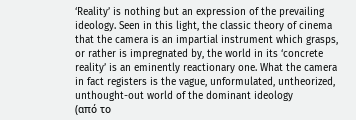‘Reality’ is nothing but an expression of the prevailing ideology. Seen in this light, the classic theory of cinema that the camera is an impartial instrument which grasps, or rather is impregnated by, the world in its ‘concrete reality’ is an eminently reactionary one. What the camera in fact registers is the vague, unformulated, untheorized, unthought-out world of the dominant ideology
(από το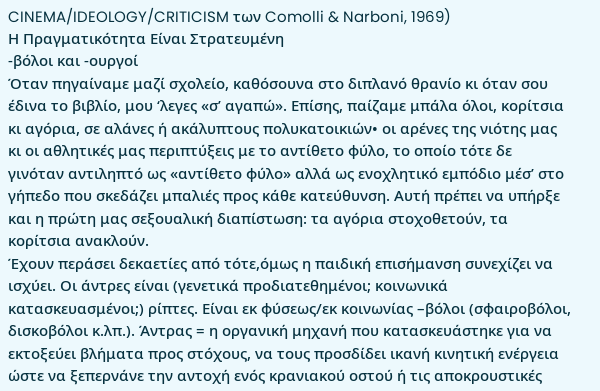CINEMA/IDEOLOGY/CRITICISM των Comolli & Narboni, 1969)
Η Πραγματικότητα Είναι Στρατευμένη
-βόλοι και -ουργοί
Όταν πηγαίναμε μαζί σχολείο, καθόσουνα στο διπλανό θρανίο κι όταν σου έδινα το βιβλίο, μου ‘λεγες «σ’ αγαπώ». Επίσης, παίζαμε μπάλα όλοι, κορίτσια κι αγόρια, σε αλάνες ή ακάλυπτους πολυκατοικιών• οι αρένες της νιότης μας κι οι αθλητικές μας περιπτύξεις με το αντίθετο φύλο, το οποίο τότε δε γινόταν αντιληπτό ως «αντίθετο φύλο» αλλά ως ενοχλητικό εμπόδιο μέσ’ στο γήπεδο που σκεδάζει μπαλιές προς κάθε κατεύθυνση. Αυτή πρέπει να υπήρξε και η πρώτη μας σεξουαλική διαπίστωση: τα αγόρια στοχοθετούν, τα κορίτσια ανακλούν.
Έχουν περάσει δεκαετίες από τότε,όμως η παιδική επισήμανση συνεχίζει να ισχύει. Οι άντρες είναι (γενετικά προδιατεθημένοι; κοινωνικά κατασκευασμένοι;) ρίπτες. Είναι εκ φύσεως/εκ κοινωνίας –βόλοι (σφαιροβόλοι, δισκοβόλοι κ.λπ.). Άντρας = η οργανική μηχανή που κατασκευάστηκε για να εκτοξεύει βλήματα προς στόχους, να τους προσδίδει ικανή κινητική ενέργεια ώστε να ξεπερνάνε την αντοχή ενός κρανιακού οστού ή τις αποκρουστικές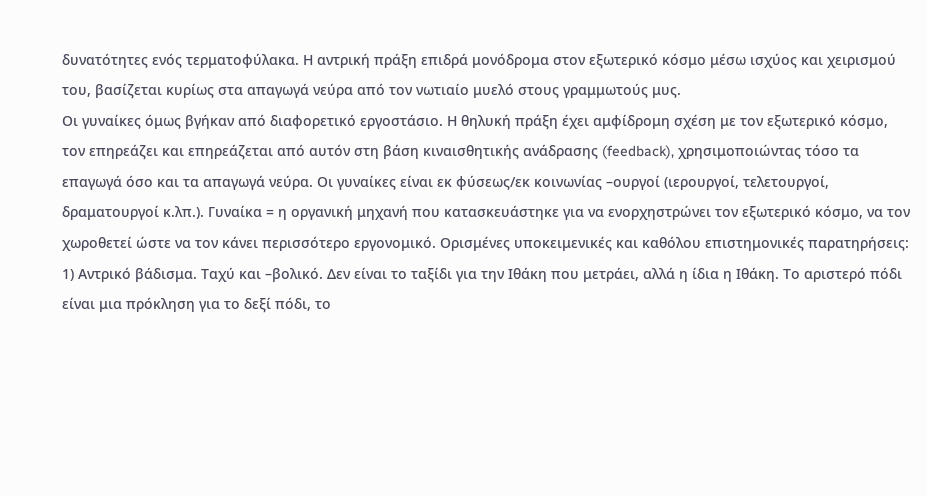δυνατότητες ενός τερματοφύλακα. Η αντρική πράξη επιδρά μονόδρομα στον εξωτερικό κόσμο μέσω ισχύος και χειρισμού του, βασίζεται κυρίως στα απαγωγά νεύρα από τον νωτιαίο μυελό στους γραμμωτούς μυς.
Οι γυναίκες όμως βγήκαν από διαφορετικό εργοστάσιο. Η θηλυκή πράξη έχει αμφίδρομη σχέση με τον εξωτερικό κόσμο, τον επηρεάζει και επηρεάζεται από αυτόν στη βάση κιναισθητικής ανάδρασης (feedback), χρησιμοποιώντας τόσο τα επαγωγά όσο και τα απαγωγά νεύρα. Οι γυναίκες είναι εκ φύσεως/εκ κοινωνίας –ουργοί (ιερουργοί, τελετουργοί, δραματουργοί κ.λπ.). Γυναίκα = η οργανική μηχανή που κατασκευάστηκε για να ενορχηστρώνει τον εξωτερικό κόσμο, να τον χωροθετεί ώστε να τον κάνει περισσότερο εργονομικό. Ορισμένες υποκειμενικές και καθόλου επιστημονικές παρατηρήσεις:
1) Αντρικό βάδισμα. Ταχύ και –βολικό. Δεν είναι το ταξίδι για την Ιθάκη που μετράει, αλλά η ίδια η Ιθάκη. Το αριστερό πόδι είναι μια πρόκληση για το δεξί πόδι, το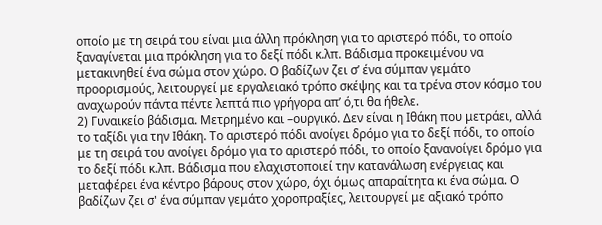οποίο με τη σειρά του είναι μια άλλη πρόκληση για το αριστερό πόδι, το οποίο ξαναγίνεται μια πρόκληση για το δεξί πόδι κ.λπ. Βάδισμα προκειμένου να μετακινηθεί ένα σώμα στον χώρο. Ο βαδίζων ζει σ’ ένα σύμπαν γεμάτο προορισμούς, λειτουργεί με εργαλειακό τρόπο σκέψης και τα τρένα στον κόσμο του αναχωρούν πάντα πέντε λεπτά πιο γρήγορα απ’ ό,τι θα ήθελε.
2) Γυναικείο βάδισμα. Μετρημένο και –ουργικό. Δεν είναι η Ιθάκη που μετράει, αλλά το ταξίδι για την Ιθάκη. Το αριστερό πόδι ανοίγει δρόμο για το δεξί πόδι, το οποίο με τη σειρά του ανοίγει δρόμο για το αριστερό πόδι, το οποίο ξανανοίγει δρόμο για το δεξί πόδι κ.λπ. Βάδισμα που ελαχιστοποιεί την κατανάλωση ενέργειας και μεταφέρει ένα κέντρο βάρους στον χώρο, όχι όμως απαραίτητα κι ένα σώμα. Ο βαδίζων ζει σ' ένα σύμπαν γεμάτο χοροπραξίες, λειτουργεί με αξιακό τρόπο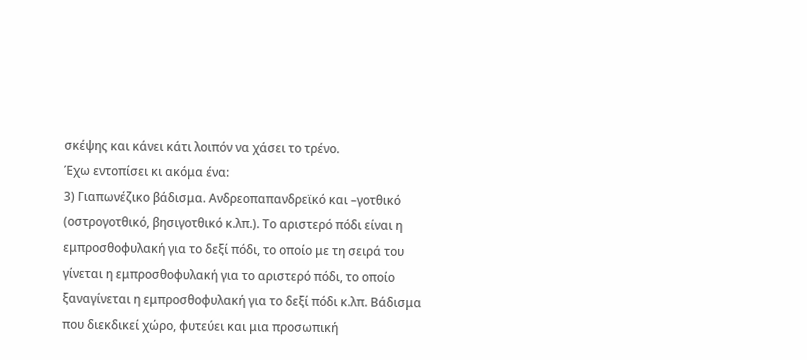σκέψης και κάνει κάτι λοιπόν να χάσει το τρένο.
Έχω εντοπίσει κι ακόμα ένα:
3) Γιαπωνέζικο βάδισμα. Ανδρεοπαπανδρεϊκό και –γοτθικό (οστρογοτθικό, βησιγοτθικό κ.λπ.). Το αριστερό πόδι είναι η εμπροσθοφυλακή για το δεξί πόδι, το οποίο με τη σειρά του γίνεται η εμπροσθοφυλακή για το αριστερό πόδι, το οποίο ξαναγίνεται η εμπροσθοφυλακή για το δεξί πόδι κ.λπ. Βάδισμα που διεκδικεί χώρο, φυτεύει και μια προσωπική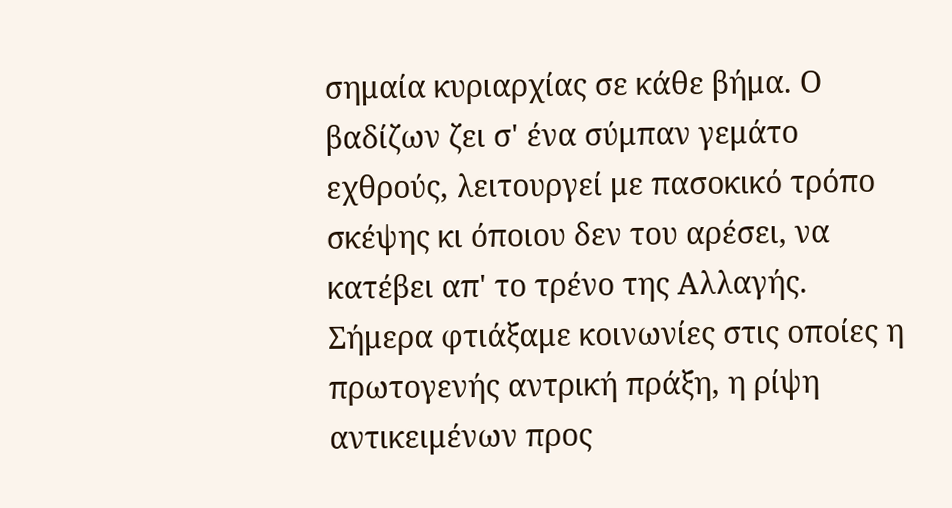σημαία κυριαρχίας σε κάθε βήμα. Ο βαδίζων ζει σ' ένα σύμπαν γεμάτο εχθρούς, λειτουργεί με πασοκικό τρόπο σκέψης κι όποιου δεν του αρέσει, να κατέβει απ' το τρένο της Αλλαγής.
Σήμερα φτιάξαμε κοινωνίες στις οποίες η πρωτογενής αντρική πράξη, η ρίψη αντικειμένων προς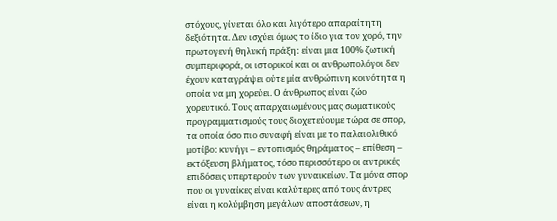στόχους, γίνεται όλο και λιγότερο απαραίτητη δεξιότητα. Δεν ισχύει όμως το ίδιο για τον χορό, την πρωτογενή θηλυκή πράξη: είναι μια 100% ζωτική συμπεριφορά, οι ιστορικοί και οι ανθρωπολόγοι δεν έχουν καταγράψει ούτε μία ανθρώπινη κοινότητα η οποία να μη χορεύει. Ο άνθρωπος είναι ζώο χορευτικό. Τους απαρχαιωμένους μας σωματικούς προγραμματισμούς τους διοχετεύουμε τώρα σε σπορ, τα οποία όσο πιο συναφή είναι με το παλαιολιθικό μοτίβο: κυνήγι – εντοπισμός θηράματος – επίθεση – εκτόξευση βλήματος, τόσο περισσότερο οι αντρικές επιδόσεις υπερτερούν των γυναικείων. Τα μόνα σπορ που οι γυναίκες είναι καλύτερες από τους άντρες είναι η κολύμβηση μεγάλων αποστάσεων, η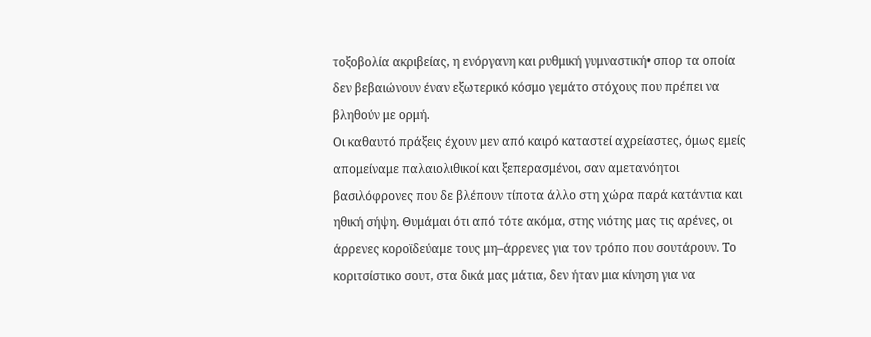τοξοβολία ακριβείας, η ενόργανη και ρυθμική γυμναστική• σπορ τα οποία δεν βεβαιώνουν έναν εξωτερικό κόσμο γεμάτο στόχους που πρέπει να βληθούν με ορμή.
Οι καθαυτό πράξεις έχουν μεν από καιρό καταστεί αχρείαστες, όμως εμείς απομείναμε παλαιολιθικοί και ξεπερασμένοι, σαν αμετανόητοι βασιλόφρονες που δε βλέπουν τίποτα άλλο στη χώρα παρά κατάντια και ηθική σήψη. Θυμάμαι ότι από τότε ακόμα, στης νιότης μας τις αρένες, οι άρρενες κοροϊδεύαμε τους μη–άρρενες για τον τρόπο που σουτάρουν. Το κοριτσίστικο σουτ, στα δικά μας μάτια, δεν ήταν μια κίνηση για να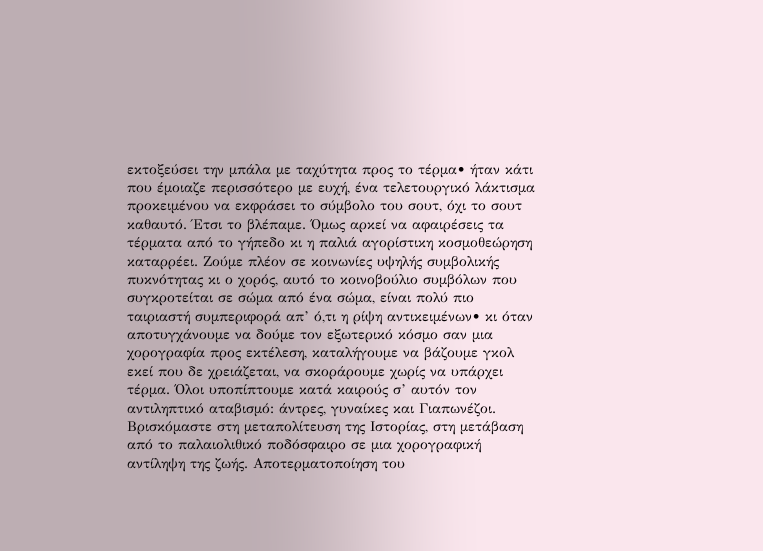εκτοξεύσει την μπάλα με ταχύτητα προς το τέρμα• ήταν κάτι που έμοιαζε περισσότερο με ευχή, ένα τελετουργικό λάκτισμα προκειμένου να εκφράσει το σύμβολο του σουτ, όχι το σουτ καθαυτό. Έτσι το βλέπαμε. Όμως αρκεί να αφαιρέσεις τα τέρματα από το γήπεδο κι η παλιά αγορίστικη κοσμοθεώρηση καταρρέει. Ζούμε πλέον σε κοινωνίες υψηλής συμβολικής πυκνότητας κι ο χορός, αυτό το κοινοβούλιο συμβόλων που συγκροτείται σε σώμα από ένα σώμα, είναι πολύ πιο ταιριαστή συμπεριφορά απ’ ό,τι η ρίψη αντικειμένων• κι όταν αποτυγχάνουμε να δούμε τον εξωτερικό κόσμο σαν μια χορογραφία προς εκτέλεση, καταλήγουμε να βάζουμε γκολ εκεί που δε χρειάζεται, να σκοράρουμε χωρίς να υπάρχει τέρμα. Όλοι υποπίπτουμε κατά καιρούς σ’ αυτόν τον αντιληπτικό αταβισμό: άντρες, γυναίκες και Γιαπωνέζοι. Βρισκόμαστε στη μεταπολίτευση της Ιστορίας, στη μετάβαση από το παλαιολιθικό ποδόσφαιρο σε μια χορογραφική αντίληψη της ζωής. Αποτερματοποίηση του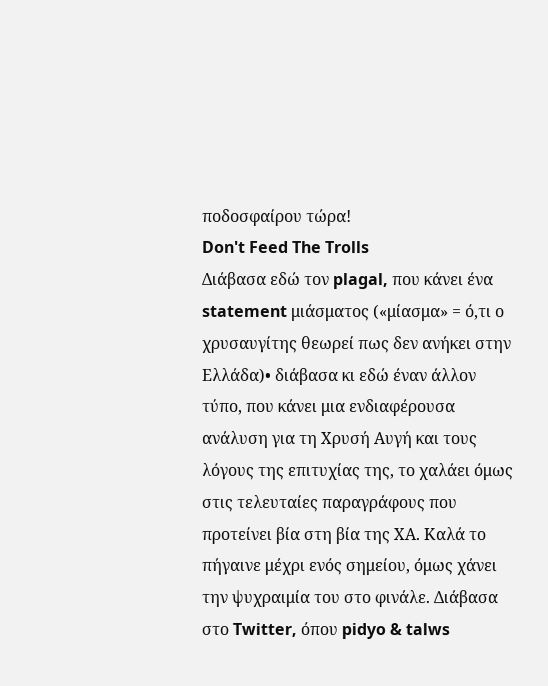ποδοσφαίρου τώρα!
Don't Feed The Trolls
Διάβασα εδώ τον plagal, που κάνει ένα statement μιάσματος («μίασμα» = ό,τι ο χρυσαυγίτης θεωρεί πως δεν ανήκει στην Ελλάδα)• διάβασα κι εδώ έναν άλλον τύπο, που κάνει μια ενδιαφέρουσα ανάλυση για τη Χρυσή Αυγή και τους λόγους της επιτυχίας της, το χαλάει όμως στις τελευταίες παραγράφους που προτείνει βία στη βία της ΧΑ. Καλά το πήγαινε μέχρι ενός σημείου, όμως χάνει την ψυχραιμία του στο φινάλε. Διάβασα στο Twitter, όπου pidyo & talws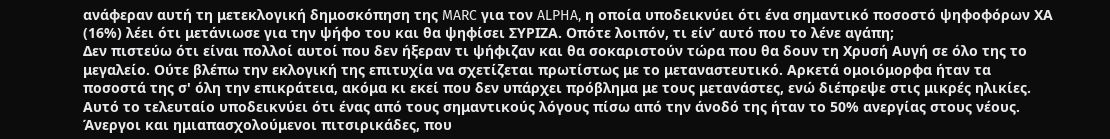ανάφεραν αυτή τη μετεκλογική δημοσκόπηση της MARC για τον ALPHA, η οποία υποδεικνύει ότι ένα σημαντικό ποσοστό ψηφοφόρων ΧΑ (16%) λέει ότι μετάνιωσε για την ψήφο του και θα ψηφίσει ΣΥΡΙΖΑ. Οπότε λοιπόν, τι είν’ αυτό που το λένε αγάπη;
Δεν πιστεύω ότι είναι πολλοί αυτοί που δεν ήξεραν τι ψήφιζαν και θα σοκαριστούν τώρα που θα δουν τη Χρυσή Αυγή σε όλο της το μεγαλείο. Ούτε βλέπω την εκλογική της επιτυχία να σχετίζεται πρωτίστως με το μεταναστευτικό. Αρκετά ομοιόμορφα ήταν τα ποσοστά της σ' όλη την επικράτεια, ακόμα κι εκεί που δεν υπάρχει πρόβλημα με τους μετανάστες, ενώ διέπρεψε στις μικρές ηλικίες. Αυτό το τελευταίο υποδεικνύει ότι ένας από τους σημαντικούς λόγους πίσω από την άνοδό της ήταν το 50% ανεργίας στους νέους. Άνεργοι και ημιαπασχολούμενοι πιτσιρικάδες, που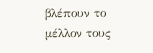βλέπουν το μέλλον τους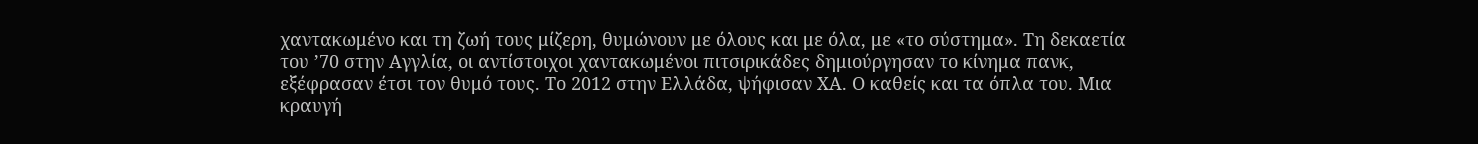χαντακωμένο και τη ζωή τους μίζερη, θυμώνουν με όλους και με όλα, με «το σύστημα». Τη δεκαετία του ’70 στην Αγγλία, οι αντίστοιχοι χαντακωμένοι πιτσιρικάδες δημιούργησαν το κίνημα πανκ, εξέφρασαν έτσι τον θυμό τους. Το 2012 στην Ελλάδα, ψήφισαν ΧΑ. Ο καθείς και τα όπλα του. Μια κραυγή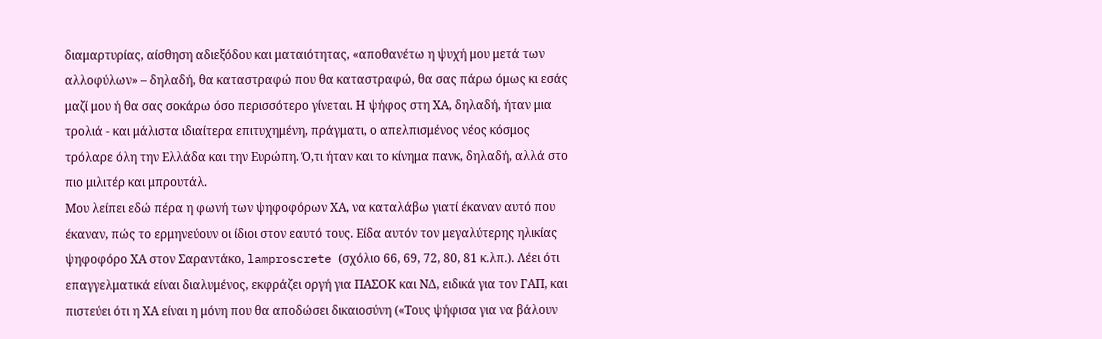διαμαρτυρίας, αίσθηση αδιεξόδου και ματαιότητας, «αποθανέτω η ψυχή μου μετά των αλλοφύλων» – δηλαδή, θα καταστραφώ που θα καταστραφώ, θα σας πάρω όμως κι εσάς μαζί μου ή θα σας σοκάρω όσο περισσότερο γίνεται. Η ψήφος στη ΧΑ, δηλαδή, ήταν μια τρολιά - και μάλιστα ιδιαίτερα επιτυχημένη, πράγματι, ο απελπισμένος νέος κόσμος τρόλαρε όλη την Ελλάδα και την Ευρώπη. Ό,τι ήταν και το κίνημα πανκ, δηλαδή, αλλά στο πιο μιλιτέρ και μπρουτάλ.
Μου λείπει εδώ πέρα η φωνή των ψηφοφόρων ΧΑ, να καταλάβω γιατί έκαναν αυτό που έκαναν, πώς το ερμηνεύουν οι ίδιοι στον εαυτό τους. Είδα αυτόν τον μεγαλύτερης ηλικίας ψηφοφόρο ΧΑ στον Σαραντάκο, lamproscrete (σχόλιο 66, 69, 72, 80, 81 κ.λπ.). Λέει ότι επαγγελματικά είναι διαλυμένος, εκφράζει οργή για ΠΑΣΟΚ και ΝΔ, ειδικά για τον ΓΑΠ, και πιστεύει ότι η ΧΑ είναι η μόνη που θα αποδώσει δικαιοσύνη («Τους ψήφισα για να βάλουν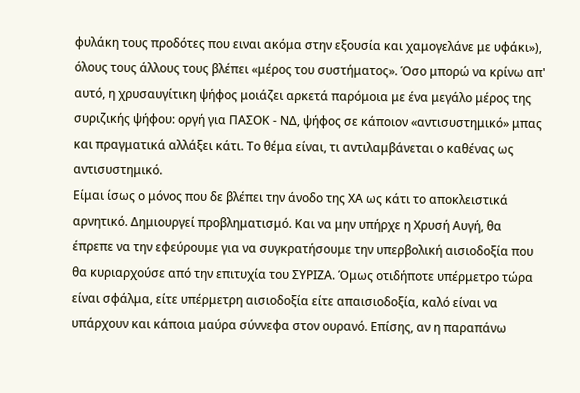φυλάκη τους προδότες που ειναι ακόμα στην εξουσία και χαμογελάνε με υφάκι»), όλους τους άλλους τους βλέπει «μέρος του συστήματος». Όσο μπορώ να κρίνω απ' αυτό, η χρυσαυγίτικη ψήφος μοιάζει αρκετά παρόμοια με ένα μεγάλο μέρος της συριζικής ψήφου: οργή για ΠΑΣΟΚ - ΝΔ, ψήφος σε κάποιον «αντισυστημικό» μπας και πραγματικά αλλάξει κάτι. Το θέμα είναι, τι αντιλαμβάνεται ο καθένας ως αντισυστημικό.
Είμαι ίσως ο μόνος που δε βλέπει την άνοδο της ΧΑ ως κάτι το αποκλειστικά αρνητικό. Δημιουργεί προβληματισμό. Και να μην υπήρχε η Χρυσή Αυγή, θα έπρεπε να την εφεύρουμε για να συγκρατήσουμε την υπερβολική αισιοδοξία που θα κυριαρχούσε από την επιτυχία του ΣΥΡΙΖΑ. Όμως οτιδήποτε υπέρμετρο τώρα είναι σφάλμα, είτε υπέρμετρη αισιοδοξία είτε απαισιοδοξία, καλό είναι να υπάρχουν και κάποια μαύρα σύννεφα στον ουρανό. Επίσης, αν η παραπάνω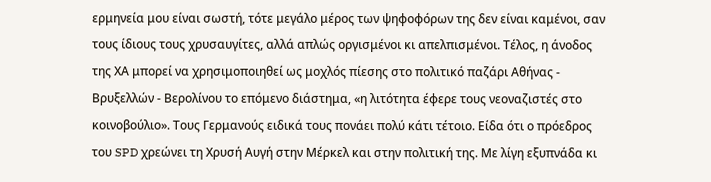ερμηνεία μου είναι σωστή, τότε μεγάλο μέρος των ψηφοφόρων της δεν είναι καμένοι, σαν τους ίδιους τους χρυσαυγίτες, αλλά απλώς οργισμένοι κι απελπισμένοι. Τέλος, η άνοδος της ΧΑ μπορεί να χρησιμοποιηθεί ως μοχλός πίεσης στο πολιτικό παζάρι Αθήνας - Βρυξελλών - Βερολίνου το επόμενο διάστημα, «η λιτότητα έφερε τους νεοναζιστές στο κοινοβούλιο». Τους Γερμανούς ειδικά τους πονάει πολύ κάτι τέτοιο. Είδα ότι ο πρόεδρος του SPD χρεώνει τη Χρυσή Αυγή στην Μέρκελ και στην πολιτική της. Με λίγη εξυπνάδα κι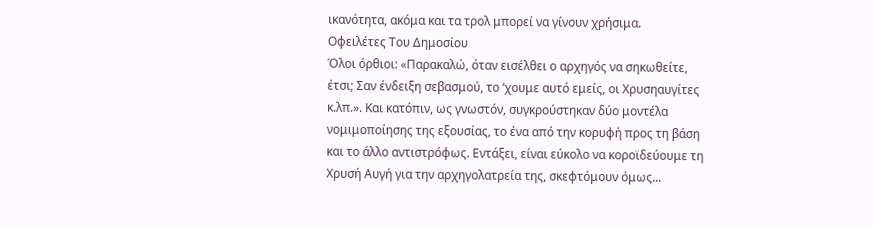ικανότητα, ακόμα και τα τρολ μπορεί να γίνουν χρήσιμα.
Οφειλέτες Του Δημοσίου
Όλοι όρθιοι: «Παρακαλώ, όταν εισέλθει ο αρχηγός να σηκωθείτε, έτσι; Σαν ένδειξη σεβασμού, το ‘χουμε αυτό εμείς, οι Χρυσηαυγίτες κ.λπ.». Και κατόπιν, ως γνωστόν, συγκρούστηκαν δύο μοντέλα νομιμοποίησης της εξουσίας, το ένα από την κορυφή προς τη βάση και το άλλο αντιστρόφως. Εντάξει, είναι εύκολο να κοροϊδεύουμε τη Χρυσή Αυγή για την αρχηγολατρεία της, σκεφτόμουν όμως...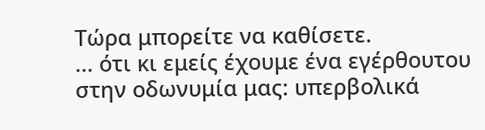Τώρα μπορείτε να καθίσετε.
... ότι κι εμείς έχουμε ένα εγέρθουτου στην οδωνυμία μας: υπερβολικά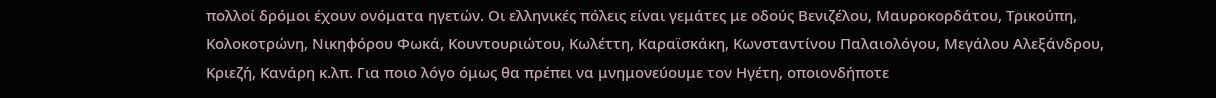πολλοί δρόμοι έχουν ονόματα ηγετών. Οι ελληνικές πόλεις είναι γεμάτες με οδούς Βενιζέλου, Μαυροκορδάτου, Τρικούπη, Κολοκοτρώνη, Νικηφόρου Φωκά, Κουντουριώτου, Κωλέττη, Καραϊσκάκη, Κωνσταντίνου Παλαιολόγου, Μεγάλου Αλεξάνδρου, Κριεζή, Κανάρη κ.λπ. Για ποιο λόγο όμως θα πρέπει να μνημονεύουμε τον Ηγέτη, οποιονδήποτε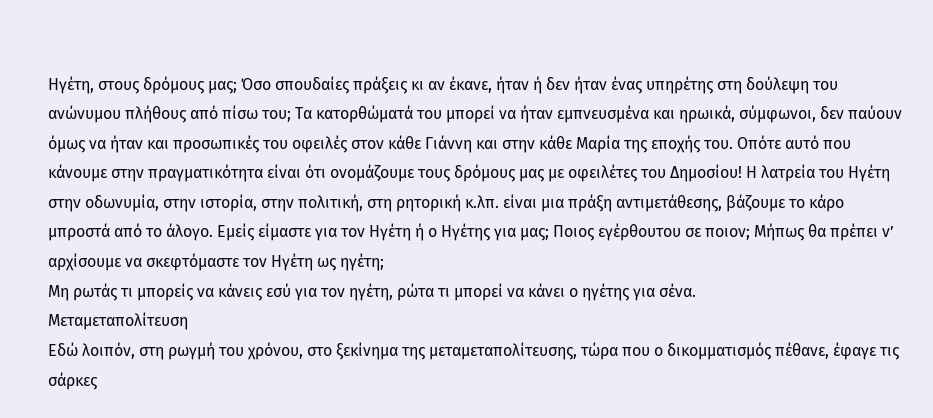Ηγέτη, στους δρόμους μας; Όσο σπουδαίες πράξεις κι αν έκανε, ήταν ή δεν ήταν ένας υπηρέτης στη δούλεψη του ανώνυμου πλήθους από πίσω του; Τα κατορθώματά του μπορεί να ήταν εμπνευσμένα και ηρωικά, σύμφωνοι, δεν παύουν όμως να ήταν και προσωπικές του οφειλές στον κάθε Γιάννη και στην κάθε Μαρία της εποχής του. Οπότε αυτό που κάνουμε στην πραγματικότητα είναι ότι ονομάζουμε τους δρόμους μας με οφειλέτες του Δημοσίου! Η λατρεία του Ηγέτη στην οδωνυμία, στην ιστορία, στην πολιτική, στη ρητορική κ.λπ. είναι μια πράξη αντιμετάθεσης, βάζουμε το κάρο μπροστά από το άλογο. Εμείς είμαστε για τον Ηγέτη ή ο Ηγέτης για μας; Ποιος εγέρθουτου σε ποιον; Μήπως θα πρέπει ν’ αρχίσουμε να σκεφτόμαστε τον Ηγέτη ως ηγέτη;
Μη ρωτάς τι μπορείς να κάνεις εσύ για τον ηγέτη, ρώτα τι μπορεί να κάνει ο ηγέτης για σένα.
Μεταμεταπολίτευση
Εδώ λοιπόν, στη ρωγμή του χρόνου, στο ξεκίνημα της μεταμεταπολίτευσης, τώρα που ο δικομματισμός πέθανε, έφαγε τις σάρκες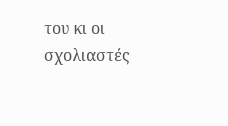του κι οι σχολιαστές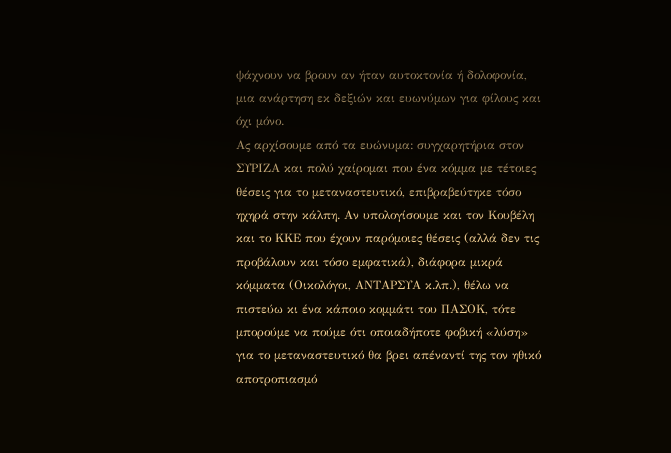ψάχνουν να βρουν αν ήταν αυτοκτονία ή δολοφονία, μια ανάρτηση εκ δεξιών και ευωνύμων για φίλους και όχι μόνο.
Ας αρχίσουμε από τα ευώνυμα: συγχαρητήρια στον ΣΥΡΙΖΑ και πολύ χαίρομαι που ένα κόμμα με τέτοιες θέσεις για το μεταναστευτικό, επιβραβεύτηκε τόσο ηχηρά στην κάλπη. Αν υπολογίσουμε και τον Κουβέλη και το ΚΚΕ που έχουν παρόμοιες θέσεις (αλλά δεν τις προβάλουν και τόσο εμφατικά), διάφορα μικρά κόμματα (Οικολόγοι, ΑΝΤΑΡΣΥΑ κ.λπ.), θέλω να πιστεύω κι ένα κάποιο κομμάτι του ΠΑΣΟΚ, τότε μπορούμε να πούμε ότι οποιαδήποτε φοβική «λύση» για το μεταναστευτικό θα βρει απέναντί της τον ηθικό αποτροπιασμό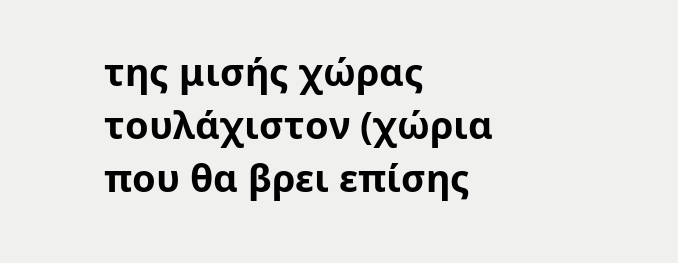της μισής χώρας τουλάχιστον (χώρια που θα βρει επίσης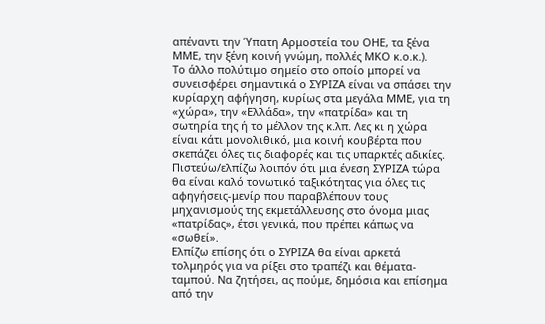απέναντι την Ύπατη Αρμοστεία του ΟΗΕ, τα ξένα ΜΜΕ, την ξένη κοινή γνώμη, πολλές ΜΚΟ κ.ο.κ.).
Το άλλο πολύτιμο σημείο στο οποίο μπορεί να συνεισφέρει σημαντικά ο ΣΥΡΙΖΑ είναι να σπάσει την κυρίαρχη αφήγηση, κυρίως στα μεγάλα ΜΜΕ, για τη «χώρα», την «Ελλάδα», την «πατρίδα» και τη σωτηρία της ή το μέλλον της κ.λπ. Λες κι η χώρα είναι κάτι μονολιθικό, μια κοινή κουβέρτα που σκεπάζει όλες τις διαφορές και τις υπαρκτές αδικίες. Πιστεύω/ελπίζω λοιπόν ότι μια ένεση ΣΥΡΙΖΑ τώρα θα είναι καλό τονωτικό ταξικότητας για όλες τις αφηγήσεις-μενίρ που παραβλέπουν τους μηχανισμούς της εκμετάλλευσης στο όνομα μιας «πατρίδας», έτσι γενικά, που πρέπει κάπως να «σωθεί».
Ελπίζω επίσης ότι ο ΣΥΡΙΖΑ θα είναι αρκετά τολμηρός για να ρίξει στο τραπέζι και θέματα-ταμπού. Να ζητήσει, ας πούμε, δημόσια και επίσημα από την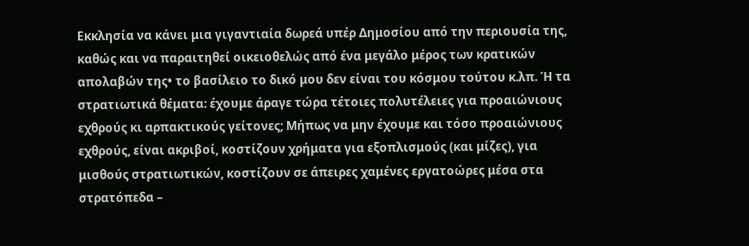Εκκλησία να κάνει μια γιγαντιαία δωρεά υπέρ Δημοσίου από την περιουσία της, καθώς και να παραιτηθεί οικειοθελώς από ένα μεγάλο μέρος των κρατικών απολαβών της• το βασίλειο το δικό μου δεν είναι του κόσμου τούτου κ.λπ. Ή τα στρατιωτικά θέματα: έχουμε άραγε τώρα τέτοιες πολυτέλειες για προαιώνιους εχθρούς κι αρπακτικούς γείτονες; Μήπως να μην έχουμε και τόσο προαιώνιους εχθρούς, είναι ακριβοί, κοστίζουν χρήματα για εξοπλισμούς (και μίζες), για μισθούς στρατιωτικών, κοστίζουν σε άπειρες χαμένες εργατοώρες μέσα στα στρατόπεδα –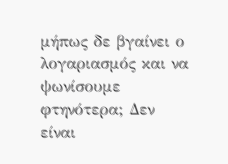μήπως δε βγαίνει ο λογαριασμός και να ψωνίσουμε φτηνότερα; Δεν είναι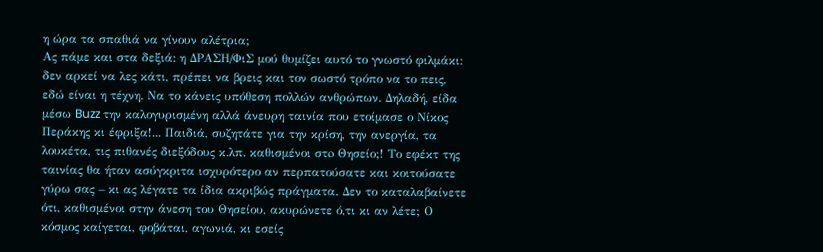η ώρα τα σπαθιά να γίνουν αλέτρια;
Ας πάμε και στα δεξιά: η ΔΡΑΣΗ/ΦιΣ μού θυμίζει αυτό το γνωστό φιλμάκι: δεν αρκεί να λες κάτι, πρέπει να βρεις και τον σωστό τρόπο να το πεις, εδώ είναι η τέχνη. Να το κάνεις υπόθεση πολλών ανθρώπων. Δηλαδή, είδα μέσω Buzz την καλογυρισμένη αλλά άνευρη ταινία που ετοίμασε ο Νίκος Περάκης κι έφριξα!... Παιδιά, συζητάτε για την κρίση, την ανεργία, τα λουκέτα, τις πιθανές διεξόδους κ.λπ. καθισμένοι στo Θησείο;! Το εφέκτ της ταινίας θα ήταν ασύγκριτα ισχυρότερο αν περπατούσατε και κοιτούσατε γύρω σας – κι ας λέγατε τα ίδια ακριβώς πράγματα. Δεν το καταλαβαίνετε ότι, καθισμένοι στην άνεση του Θησείου, ακυρώνετε ό,τι κι αν λέτε; Ο κόσμος καίγεται, φοβάται, αγωνιά, κι εσείς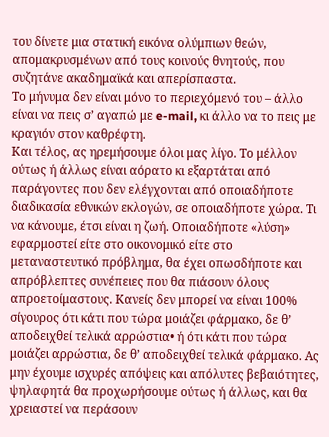του δίνετε μια στατική εικόνα ολύμπιων θεών, απομακρυσμένων από τους κοινούς θνητούς, που συζητάνε ακαδημαϊκά και απερίσπαστα.
Το μήνυμα δεν είναι μόνο το περιεχόμενό του – άλλo είναι να πεις σ’ αγαπώ με e-mail, κι άλλο να το πεις με κραγιόν στον καθρέφτη.
Και τέλος, ας ηρεμήσουμε όλοι μας λίγο. Το μέλλον ούτως ή άλλως είναι αόρατο κι εξαρτάται από παράγοντες που δεν ελέγχονται από οποιαδήποτε διαδικασία εθνικών εκλογών, σε οποιαδήποτε χώρα. Τι να κάνουμε, έτσι είναι η ζωή. Οποιαδήποτε «λύση» εφαρμοστεί είτε στο οικονομικό είτε στο μεταναστευτικό πρόβλημα, θα έχει οπωσδήποτε και απρόβλεπτες συνέπειες που θα πιάσουν όλους απροετοίμαστους. Κανείς δεν μπορεί να είναι 100% σίγουρος ότι κάτι που τώρα μοιάζει φάρμακο, δε θ’ αποδειχθεί τελικά αρρώστια• ή ότι κάτι που τώρα μοιάζει αρρώστια, δε θ’ αποδειχθεί τελικά φάρμακο. Ας μην έχουμε ισχυρές απόψεις και απόλυτες βεβαιότητες, ψηλαφητά θα προχωρήσουμε ούτως ή άλλως, και θα χρειαστεί να περάσουν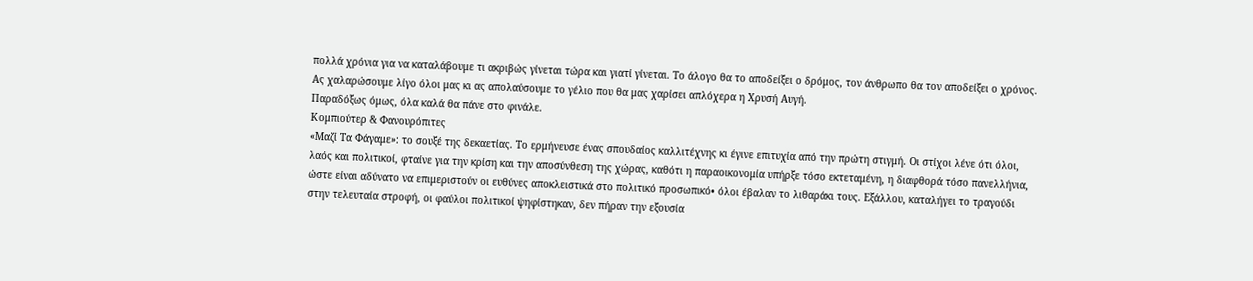πολλά χρόνια για να καταλάβουμε τι ακριβώς γίνεται τώρα και γιατί γίνεται. Το άλογο θα το αποδείξει ο δρόμος, τον άνθρωπο θα τον αποδείξει ο χρόνος. Ας χαλαρώσουμε λίγο όλοι μας κι ας απολαύσουμε το γέλιο που θα μας χαρίσει απλόχερα η Χρυσή Αυγή.
Παραδόξως όμως, όλα καλά θα πάνε στο φινάλε.
Κομπιούτερ & Φανουρόπιτες
«Μαζί Τα Φάγαμε»: το σουξέ της δεκαετίας. Το ερμήνευσε ένας σπουδαίος καλλιτέχνης κι έγινε επιτυχία από την πρώτη στιγμή. Οι στίχοι λένε ότι όλοι, λαός και πολιτικοί, φταίνε για την κρίση και την αποσύνθεση της χώρας, καθότι η παραοικονομία υπήρξε τόσο εκτεταμένη, η διαφθορά τόσο πανελλήνια, ώστε είναι αδύνατο να επιμεριστούν οι ευθύνες αποκλειστικά στο πολιτικό προσωπικό• όλοι έβαλαν το λιθαράκι τους. Εξάλλου, καταλήγει το τραγούδι στην τελευταία στροφή, οι φαύλοι πολιτικοί ψηφίστηκαν, δεν πήραν την εξουσία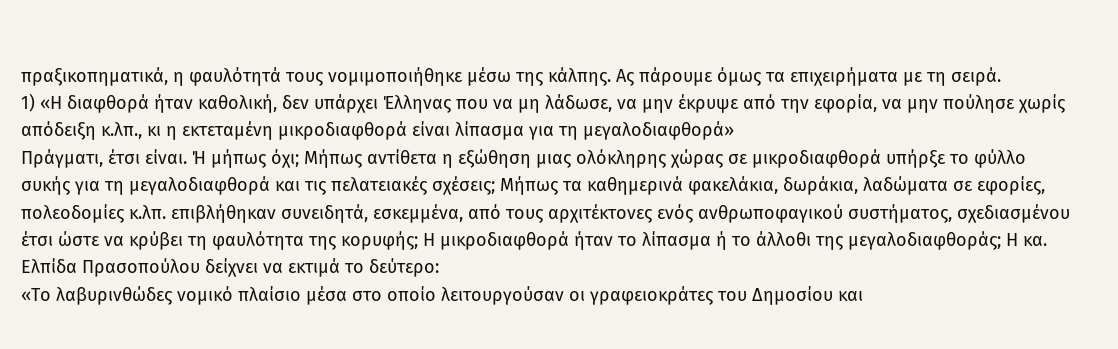πραξικοπηματικά, η φαυλότητά τους νομιμοποιήθηκε μέσω της κάλπης. Ας πάρουμε όμως τα επιχειρήματα με τη σειρά.
1) «Η διαφθορά ήταν καθολική, δεν υπάρχει Έλληνας που να μη λάδωσε, να μην έκρυψε από την εφορία, να μην πούλησε χωρίς απόδειξη κ.λπ., κι η εκτεταμένη μικροδιαφθορά είναι λίπασμα για τη μεγαλοδιαφθορά»
Πράγματι, έτσι είναι. Ή μήπως όχι; Μήπως αντίθετα η εξώθηση μιας ολόκληρης χώρας σε μικροδιαφθορά υπήρξε το φύλλο συκής για τη μεγαλοδιαφθορά και τις πελατειακές σχέσεις; Μήπως τα καθημερινά φακελάκια, δωράκια, λαδώματα σε εφορίες, πολεοδομίες κ.λπ. επιβλήθηκαν συνειδητά, εσκεμμένα, από τους αρχιτέκτονες ενός ανθρωποφαγικού συστήματος, σχεδιασμένου έτσι ώστε να κρύβει τη φαυλότητα της κορυφής; Η μικροδιαφθορά ήταν το λίπασμα ή το άλλοθι της μεγαλοδιαφθοράς; Η κα. Ελπίδα Πρασοπούλου δείχνει να εκτιμά το δεύτερο:
«Το λαβυρινθώδες νομικό πλαίσιο μέσα στο οποίο λειτουργούσαν οι γραφειοκράτες του Δημοσίου και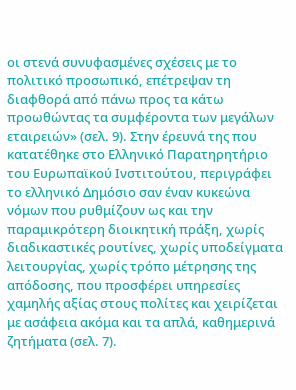οι στενά συνυφασμένες σχέσεις με το πολιτικό προσωπικό, επέτρεψαν τη διαφθορά από πάνω προς τα κάτω προωθώντας τα συμφέροντα των μεγάλων εταιρειών» (σελ. 9). Στην έρευνά της που κατατέθηκε στο Ελληνικό Παρατηρητήριο του Ευρωπαϊκού Ινστιτούτου, περιγράφει το ελληνικό Δημόσιο σαν έναν κυκεώνα νόμων που ρυθμίζουν ως και την παραμικρότερη διοικητική πράξη, χωρίς διαδικαστικές ρουτίνες, χωρίς υποδείγματα λειτουργίας, χωρίς τρόπο μέτρησης της απόδοσης, που προσφέρει υπηρεσίες χαμηλής αξίας στους πολίτες και χειρίζεται με ασάφεια ακόμα και τα απλά, καθημερινά ζητήματα (σελ. 7).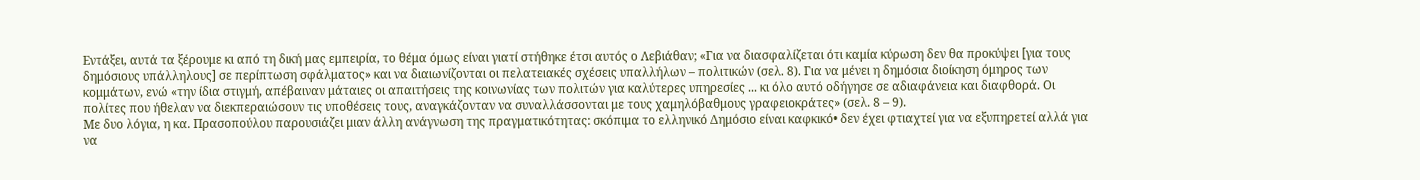Εντάξει, αυτά τα ξέρουμε κι από τη δική μας εμπειρία, το θέμα όμως είναι γιατί στήθηκε έτσι αυτός ο Λεβιάθαν; «Για να διασφαλίζεται ότι καμία κύρωση δεν θα προκύψει [για τους δημόσιους υπάλληλους] σε περίπτωση σφάλματος» και να διαιωνίζονται οι πελατειακές σχέσεις υπαλλήλων – πολιτικών (σελ. 8). Για να μένει η δημόσια διοίκηση όμηρος των κομμάτων, ενώ «την ίδια στιγμή, απέβαιναν μάταιες οι απαιτήσεις της κοινωνίας των πολιτών για καλύτερες υπηρεσίες ... κι όλο αυτό οδήγησε σε αδιαφάνεια και διαφθορά. Οι πολίτες που ήθελαν να διεκπεραιώσουν τις υποθέσεις τους, αναγκάζονταν να συναλλάσσονται με τους χαμηλόβαθμους γραφειοκράτες» (σελ. 8 – 9).
Με δυο λόγια, η κα. Πρασοπούλου παρουσιάζει μιαν άλλη ανάγνωση της πραγματικότητας: σκόπιμα το ελληνικό Δημόσιο είναι καφκικό• δεν έχει φτιαχτεί για να εξυπηρετεί αλλά για να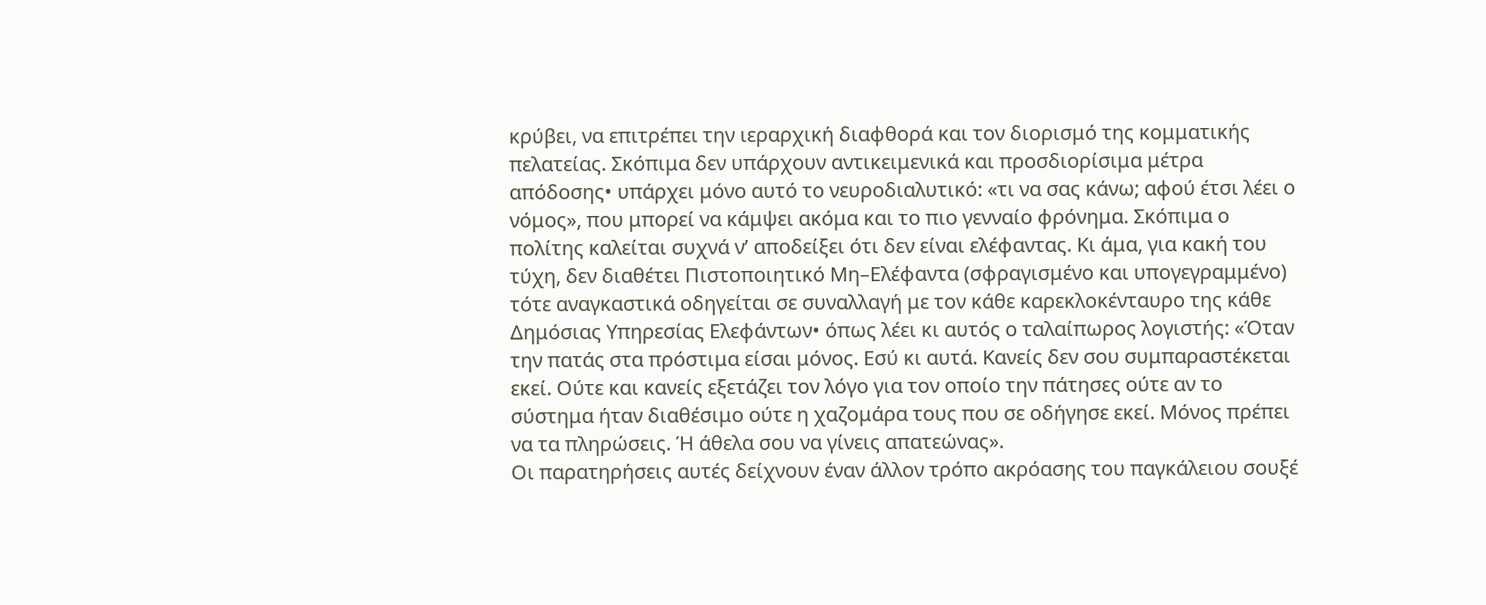κρύβει, να επιτρέπει την ιεραρχική διαφθορά και τον διορισμό της κομματικής πελατείας. Σκόπιμα δεν υπάρχουν αντικειμενικά και προσδιορίσιμα μέτρα απόδοσης• υπάρχει μόνο αυτό το νευροδιαλυτικό: «τι να σας κάνω; αφού έτσι λέει ο νόμος», που μπορεί να κάμψει ακόμα και το πιο γενναίο φρόνημα. Σκόπιμα ο πολίτης καλείται συχνά ν’ αποδείξει ότι δεν είναι ελέφαντας. Κι άμα, για κακή του τύχη, δεν διαθέτει Πιστοποιητικό Μη–Ελέφαντα (σφραγισμένο και υπογεγραμμένο) τότε αναγκαστικά οδηγείται σε συναλλαγή με τον κάθε καρεκλοκένταυρο της κάθε Δημόσιας Υπηρεσίας Ελεφάντων• όπως λέει κι αυτός ο ταλαίπωρος λογιστής: «Όταν την πατάς στα πρόστιμα είσαι μόνος. Εσύ κι αυτά. Κανείς δεν σου συμπαραστέκεται εκεί. Ούτε και κανείς εξετάζει τον λόγο για τον οποίο την πάτησες ούτε αν το σύστημα ήταν διαθέσιμο ούτε η χαζομάρα τους που σε οδήγησε εκεί. Μόνος πρέπει να τα πληρώσεις. Ή άθελα σου να γίνεις απατεώνας».
Οι παρατηρήσεις αυτές δείχνουν έναν άλλον τρόπο ακρόασης του παγκάλειου σουξέ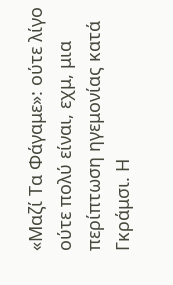«Μαζί Τα Φάγαμε»: ούτε λίγο ούτε πολύ είναι, εχμ, μια περίπτωση ηγεμονίας κατά Γκράμσι. Η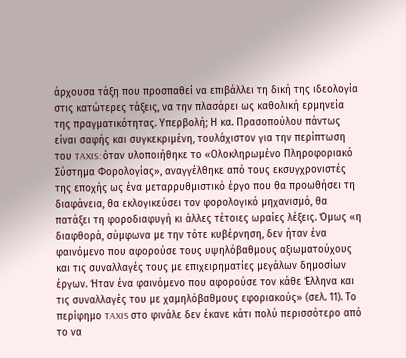άρχουσα τάξη που προσπαθεί να επιβάλλει τη δική της ιδεολογία στις κατώτερες τάξεις, να την πλασάρει ως καθολική ερμηνεία της πραγματικότητας. Υπερβολή; Η κα. Πρασοπούλου πάντως είναι σαφής και συγκεκριμένη, τουλάχιστον για την περίπτωση του TAXIS: όταν υλοποιήθηκε το «Ολοκληρωμένο Πληροφοριακό Σύστημα Φορολογίας», αναγγέλθηκε από τους εκσυγχρονιστές της εποχής ως ένα μεταρρυθμιστικό έργο που θα προωθήσει τη διαφάνεια, θα εκλογικεύσει τον φορολογικό μηχανισμό, θα πατάξει τη φοροδιαφυγή κι άλλες τέτοιες ωραίες λέξεις. Όμως «η διαφθορά, σύμφωνα με την τότε κυβέρνηση, δεν ήταν ένα φαινόμενο που αφορούσε τους υψηλόβαθμους αξιωματούχους και τις συναλλαγές τους με επιχειρηματίες μεγάλων δημοσίων έργων. Ήταν ένα φαινόμενο που αφορούσε τον κάθε Έλληνα και τις συναλλαγές του με χαμηλόβαθμους εφοριακούς» (σελ. 11). Το περίφημο TAXIS στο φινάλε δεν έκανε κάτι πολύ περισσότερο από το να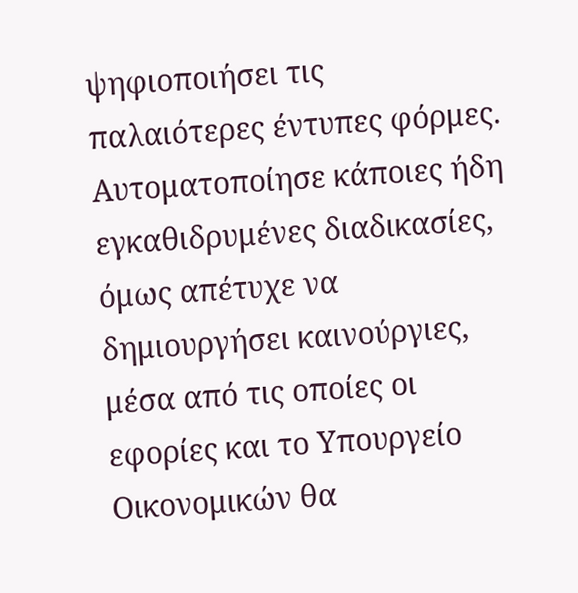ψηφιοποιήσει τις παλαιότερες έντυπες φόρμες. Αυτοματοποίησε κάποιες ήδη εγκαθιδρυμένες διαδικασίες, όμως απέτυχε να δημιουργήσει καινούργιες, μέσα από τις οποίες οι εφορίες και το Υπουργείο Οικονομικών θα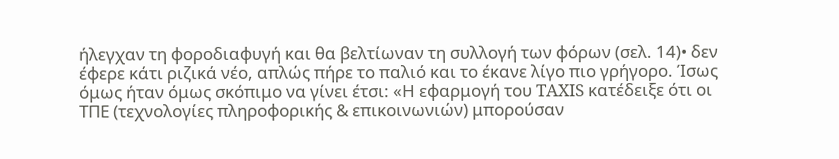ήλεγχαν τη φοροδιαφυγή και θα βελτίωναν τη συλλογή των φόρων (σελ. 14)• δεν έφερε κάτι ριζικά νέο, απλώς πήρε το παλιό και το έκανε λίγο πιο γρήγορο. Ίσως όμως ήταν όμως σκόπιμο να γίνει έτσι: «Η εφαρμογή του TAXIS κατέδειξε ότι οι ΤΠΕ (τεχνολογίες πληροφορικής & επικοινωνιών) μπορούσαν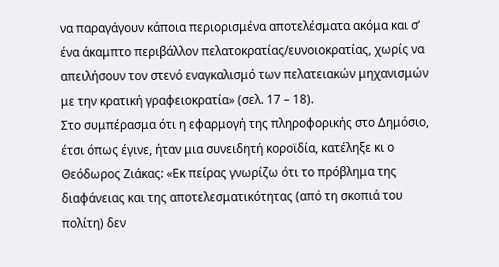να παραγάγουν κάποια περιορισμένα αποτελέσματα ακόμα και σ’ ένα άκαμπτο περιβάλλον πελατοκρατίας/ευνοιοκρατίας, χωρίς να απειλήσουν τον στενό εναγκαλισμό των πελατειακών μηχανισμών με την κρατική γραφειοκρατία» (σελ. 17 – 18).
Στο συμπέρασμα ότι η εφαρμογή της πληροφορικής στο Δημόσιο, έτσι όπως έγινε, ήταν μια συνειδητή κοροϊδία, κατέληξε κι ο Θεόδωρος Ζιάκας: «Εκ πείρας γνωρίζω ότι το πρόβλημα της διαφάνειας και της αποτελεσματικότητας (από τη σκοπιά του πολίτη) δεν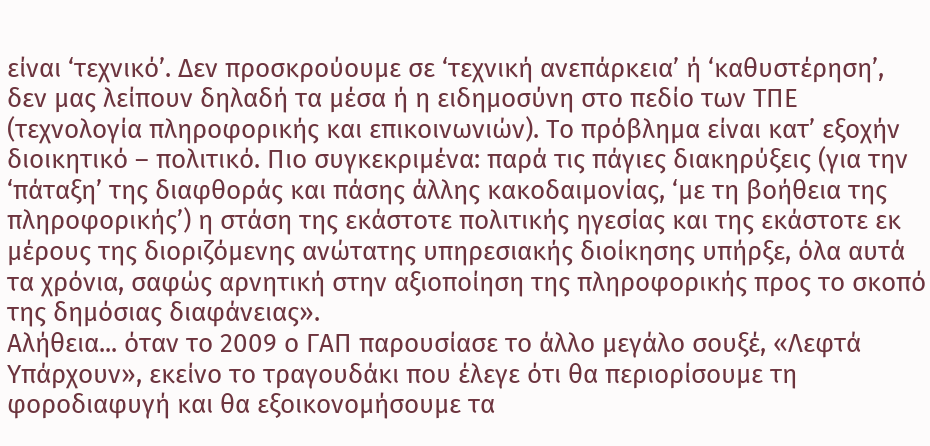είναι ‘τεχνικό’. Δεν προσκρούουμε σε ‘τεχνική ανεπάρκεια’ ή ‘καθυστέρηση’, δεν μας λείπουν δηλαδή τα μέσα ή η ειδημοσύνη στο πεδίο των ΤΠΕ (τεχνολογία πληροφορικής και επικοινωνιών). Το πρόβλημα είναι κατ’ εξοχήν διοικητικό – πολιτικό. Πιο συγκεκριμένα: παρά τις πάγιες διακηρύξεις (για την ‘πάταξη’ της διαφθοράς και πάσης άλλης κακοδαιμονίας, ‘με τη βοήθεια της πληροφορικής’) η στάση της εκάστοτε πολιτικής ηγεσίας και της εκάστοτε εκ μέρους της διοριζόμενης ανώτατης υπηρεσιακής διοίκησης υπήρξε, όλα αυτά τα χρόνια, σαφώς αρνητική στην αξιοποίηση της πληροφορικής προς το σκοπό της δημόσιας διαφάνειας».
Αλήθεια... όταν το 2009 ο ΓΑΠ παρουσίασε το άλλο μεγάλο σουξέ, «Λεφτά Υπάρχουν», εκείνο το τραγουδάκι που έλεγε ότι θα περιορίσουμε τη φοροδιαφυγή και θα εξοικονομήσουμε τα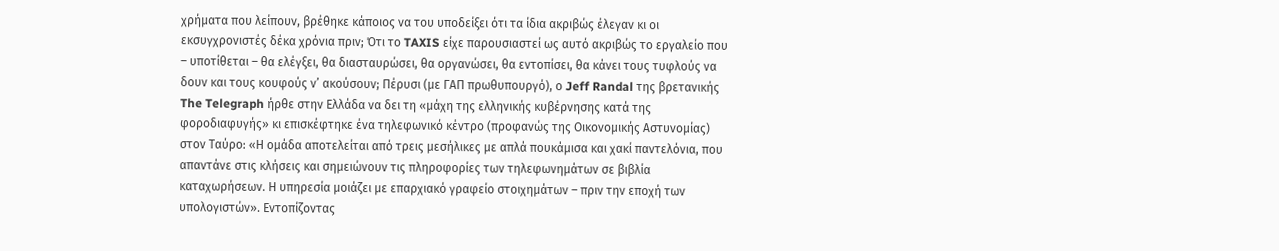χρήματα που λείπουν, βρέθηκε κάποιος να του υποδείξει ότι τα ίδια ακριβώς έλεγαν κι οι εκσυγχρονιστές δέκα χρόνια πριν; Ότι το TAXIS είχε παρουσιαστεί ως αυτό ακριβώς το εργαλείο που – υποτίθεται – θα ελέγξει, θα διασταυρώσει, θα οργανώσει, θα εντοπίσει, θα κάνει τους τυφλούς να δουν και τους κουφούς ν’ ακούσουν; Πέρυσι (με ΓΑΠ πρωθυπουργό), ο Jeff Randal της βρετανικής The Telegraph ήρθε στην Ελλάδα να δει τη «μάχη της ελληνικής κυβέρνησης κατά της φοροδιαφυγής» κι επισκέφτηκε ένα τηλεφωνικό κέντρο (προφανώς της Οικονομικής Αστυνομίας) στον Ταύρο: «Η ομάδα αποτελείται από τρεις μεσήλικες με απλά πουκάμισα και χακί παντελόνια, που απαντάνε στις κλήσεις και σημειώνουν τις πληροφορίες των τηλεφωνημάτων σε βιβλία καταχωρήσεων. Η υπηρεσία μοιάζει με επαρχιακό γραφείο στοιχημάτων – πριν την εποχή των υπολογιστών». Εντοπίζοντας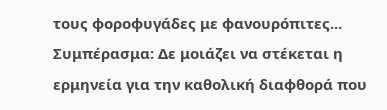τους φοροφυγάδες με φανουρόπιτες...
Συμπέρασμα: Δε μοιάζει να στέκεται η ερμηνεία για την καθολική διαφθορά που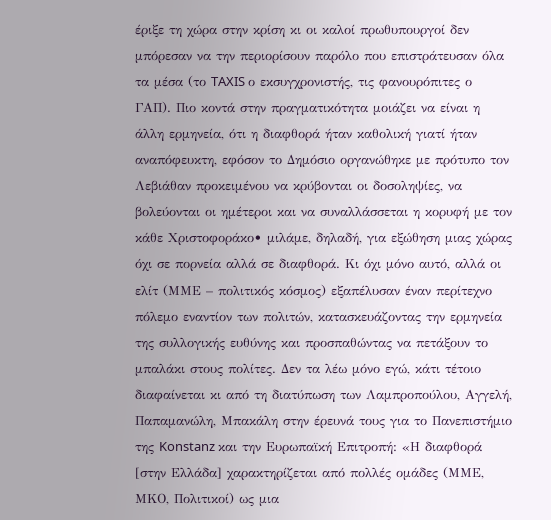έριξε τη χώρα στην κρίση κι οι καλοί πρωθυπουργοί δεν μπόρεσαν να την περιορίσουν παρόλο που επιστράτευσαν όλα τα μέσα (το TAXIS ο εκσυγχρονιστής, τις φανουρόπιτες ο ΓΑΠ). Πιο κοντά στην πραγματικότητα μοιάζει να είναι η άλλη ερμηνεία, ότι η διαφθορά ήταν καθολική γιατί ήταν αναπόφευκτη, εφόσον το Δημόσιο οργανώθηκε με πρότυπο τον Λεβιάθαν προκειμένου να κρύβονται οι δοσοληψίες, να βολεύονται οι ημέτεροι και να συναλλάσσεται η κορυφή με τον κάθε Χριστοφοράκο• μιλάμε, δηλαδή, για εξώθηση μιας χώρας όχι σε πορνεία αλλά σε διαφθορά. Κι όχι μόνο αυτό, αλλά οι ελίτ (ΜΜΕ – πολιτικός κόσμος) εξαπέλυσαν έναν περίτεχνο πόλεμο εναντίον των πολιτών, κατασκευάζοντας την ερμηνεία της συλλογικής ευθύνης και προσπαθώντας να πετάξουν το μπαλάκι στους πολίτες. Δεν τα λέω μόνο εγώ, κάτι τέτοιο διαφαίνεται κι από τη διατύπωση των Λαμπροπούλου, Αγγελή, Παπαμανώλη, Μπακάλη στην έρευνά τους για το Πανεπιστήμιο της Konstanz και την Ευρωπαϊκή Επιτροπή: «Η διαφθορά [στην Ελλάδα] χαρακτηρίζεται από πολλές ομάδες (ΜΜΕ, ΜΚΟ, Πολιτικοί) ως μια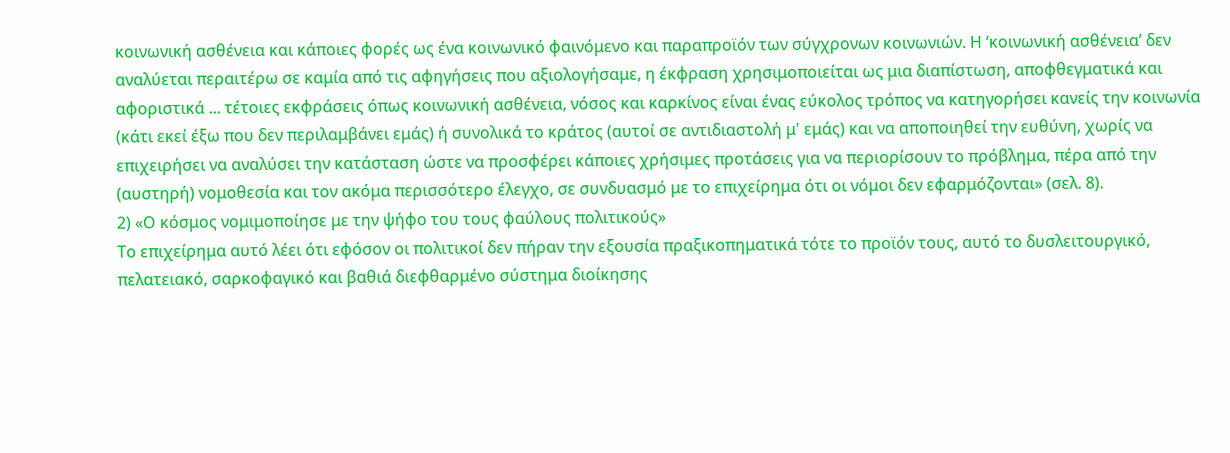κοινωνική ασθένεια και κάποιες φορές ως ένα κοινωνικό φαινόμενο και παραπροϊόν των σύγχρονων κοινωνιών. Η ‘κοινωνική ασθένεια’ δεν αναλύεται περαιτέρω σε καμία από τις αφηγήσεις που αξιολογήσαμε, η έκφραση χρησιμοποιείται ως μια διαπίστωση, αποφθεγματικά και αφοριστικά ... τέτοιες εκφράσεις όπως κοινωνική ασθένεια, νόσος και καρκίνος είναι ένας εύκολος τρόπος να κατηγορήσει κανείς την κοινωνία (κάτι εκεί έξω που δεν περιλαμβάνει εμάς) ή συνολικά το κράτος (αυτοί σε αντιδιαστολή μ' εμάς) και να αποποιηθεί την ευθύνη, χωρίς να επιχειρήσει να αναλύσει την κατάσταση ώστε να προσφέρει κάποιες χρήσιμες προτάσεις για να περιορίσουν το πρόβλημα, πέρα από την (αυστηρή) νομοθεσία και τον ακόμα περισσότερο έλεγχο, σε συνδυασμό με το επιχείρημα ότι οι νόμοι δεν εφαρμόζονται» (σελ. 8).
2) «Ο κόσμος νομιμοποίησε με την ψήφο του τους φαύλους πολιτικούς»
Το επιχείρημα αυτό λέει ότι εφόσον οι πολιτικοί δεν πήραν την εξουσία πραξικοπηματικά τότε το προϊόν τους, αυτό το δυσλειτουργικό, πελατειακό, σαρκοφαγικό και βαθιά διεφθαρμένο σύστημα διοίκησης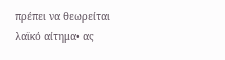πρέπει να θεωρείται λαϊκό αίτημα• ας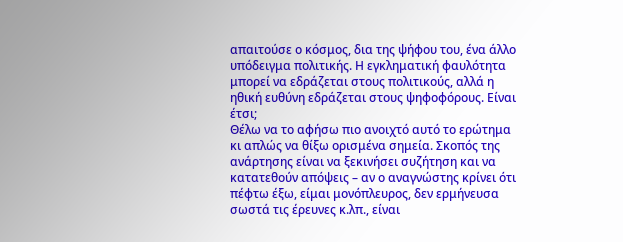απαιτούσε ο κόσμος, δια της ψήφου του, ένα άλλο υπόδειγμα πολιτικής. Η εγκληματική φαυλότητα μπορεί να εδράζεται στους πολιτικούς, αλλά η ηθική ευθύνη εδράζεται στους ψηφοφόρους. Είναι έτσι;
Θέλω να το αφήσω πιο ανοιχτό αυτό το ερώτημα κι απλώς να θίξω ορισμένα σημεία. Σκοπός της ανάρτησης είναι να ξεκινήσει συζήτηση και να κατατεθούν απόψεις – αν ο αναγνώστης κρίνει ότι πέφτω έξω, είμαι μονόπλευρος, δεν ερμήνευσα σωστά τις έρευνες κ.λπ., είναι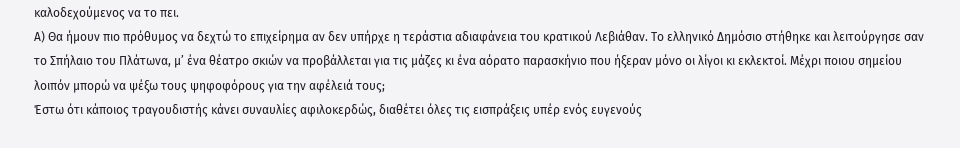καλοδεχούμενος να το πει.
Α) Θα ήμουν πιο πρόθυμος να δεχτώ το επιχείρημα αν δεν υπήρχε η τεράστια αδιαφάνεια του κρατικού Λεβιάθαν. Το ελληνικό Δημόσιο στήθηκε και λειτούργησε σαν το Σπήλαιο του Πλάτωνα, μ’ ένα θέατρο σκιών να προβάλλεται για τις μάζες κι ένα αόρατο παρασκήνιο που ήξεραν μόνο οι λίγοι κι εκλεκτοί. Μέχρι ποιου σημείου λοιπόν μπορώ να ψέξω τους ψηφοφόρους για την αφέλειά τους;
Έστω ότι κάποιος τραγουδιστής κάνει συναυλίες αφιλοκερδώς, διαθέτει όλες τις εισπράξεις υπέρ ενός ευγενούς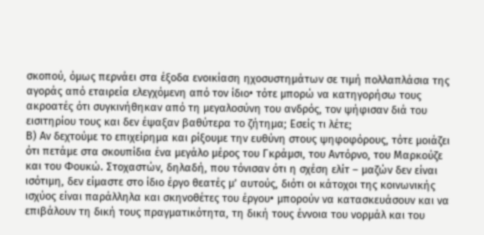σκοπού, όμως περνάει στα έξοδα ενοικίαση ηχοσυστημάτων σε τιμή πολλαπλάσια της αγοράς από εταιρεία ελεγχόμενη από τον ίδιο• τότε μπορώ να κατηγορήσω τους ακροατές ότι συγκινήθηκαν από τη μεγαλοσύνη του ανδρός, τον ψήφισαν διά του εισιτηρίου τους και δεν έψαξαν βαθύτερα το ζήτημα; Εσείς τι λέτε;
Β) Αν δεχτούμε το επιχείρημα και ρίξουμε την ευθύνη στους ψηφοφόρους, τότε μοιάζει ότι πετάμε στα σκουπίδια ένα μεγάλο μέρος του Γκράμσι, του Αντόρνο, του Μαρκούζε και του Φουκώ. Στοχαστών, δηλαδή, που τόνισαν ότι η σχέση ελίτ – μαζών δεν είναι ισότιμη, δεν είμαστε στο ίδιο έργο θεατές μ’ αυτούς, διότι οι κάτοχοι της κοινωνικής ισχύος είναι παράλληλα και σκηνοθέτες του έργου• μπορούν να κατασκευάσουν και να επιβάλουν τη δική τους πραγματικότητα, τη δική τους έννοια του νορμάλ και του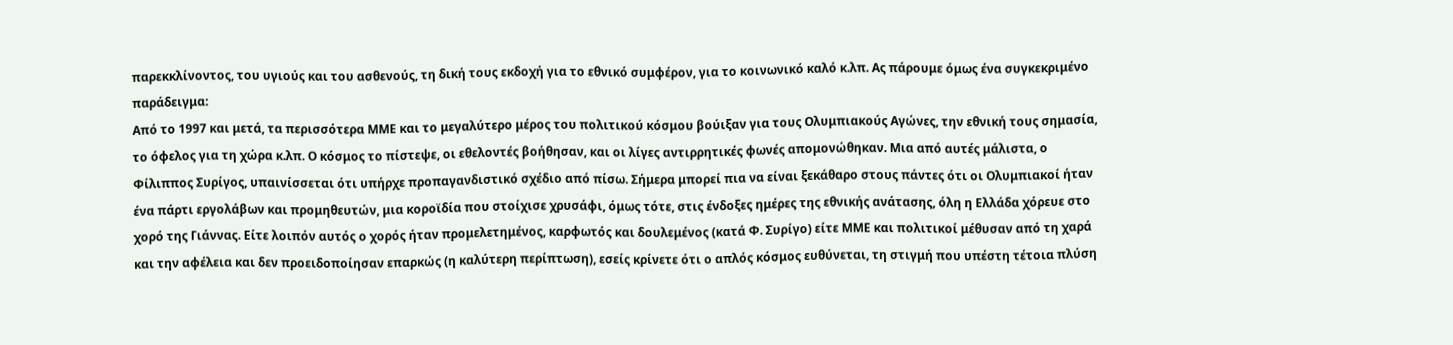παρεκκλίνοντος, του υγιούς και του ασθενούς, τη δική τους εκδοχή για το εθνικό συμφέρον, για το κοινωνικό καλό κ.λπ. Ας πάρουμε όμως ένα συγκεκριμένο παράδειγμα:
Από το 1997 και μετά, τα περισσότερα ΜΜΕ και το μεγαλύτερο μέρος του πολιτικού κόσμου βούιξαν για τους Ολυμπιακούς Αγώνες, την εθνική τους σημασία, το όφελος για τη χώρα κ.λπ. Ο κόσμος το πίστεψε, οι εθελοντές βοήθησαν, και οι λίγες αντιρρητικές φωνές απομονώθηκαν. Μια από αυτές μάλιστα, ο Φίλιππος Συρίγος, υπαινίσσεται ότι υπήρχε προπαγανδιστικό σχέδιο από πίσω. Σήμερα μπορεί πια να είναι ξεκάθαρο στους πάντες ότι οι Ολυμπιακοί ήταν ένα πάρτι εργολάβων και προμηθευτών, μια κοροϊδία που στοίχισε χρυσάφι, όμως τότε, στις ένδοξες ημέρες της εθνικής ανάτασης, όλη η Ελλάδα χόρευε στο χορό της Γιάννας. Είτε λοιπόν αυτός ο χορός ήταν προμελετημένος, καρφωτός και δουλεμένος (κατά Φ. Συρίγο) είτε ΜΜΕ και πολιτικοί μέθυσαν από τη χαρά και την αφέλεια και δεν προειδοποίησαν επαρκώς (η καλύτερη περίπτωση), εσείς κρίνετε ότι ο απλός κόσμος ευθύνεται, τη στιγμή που υπέστη τέτοια πλύση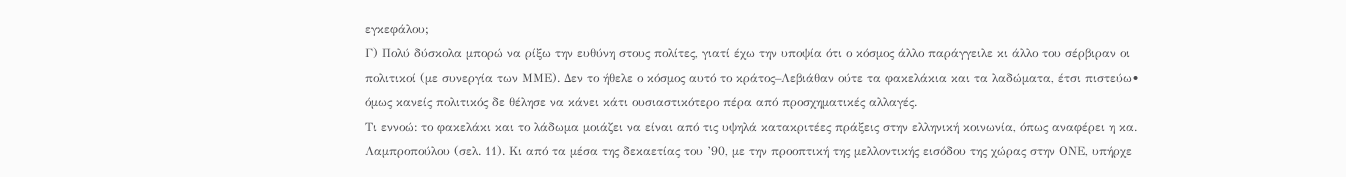εγκεφάλου;
Γ) Πολύ δύσκολα μπορώ να ρίξω την ευθύνη στους πολίτες, γιατί έχω την υποψία ότι ο κόσμος άλλο παράγγειλε κι άλλο του σέρβιραν οι πολιτικοί (με συνεργία των ΜΜΕ). Δεν το ήθελε ο κόσμος αυτό το κράτος–Λεβιάθαν ούτε τα φακελάκια και τα λαδώματα, έτσι πιστεύω• όμως κανείς πολιτικός δε θέλησε να κάνει κάτι ουσιαστικότερο πέρα από προσχηματικές αλλαγές.
Τι εννοώ: το φακελάκι και το λάδωμα μοιάζει να είναι από τις υψηλά κατακριτέες πράξεις στην ελληνική κοινωνία, όπως αναφέρει η κα. Λαμπροπούλου (σελ. 11). Κι από τα μέσα της δεκαετίας του ’90, με την προοπτική της μελλοντικής εισόδου της χώρας στην ΟΝΕ, υπήρχε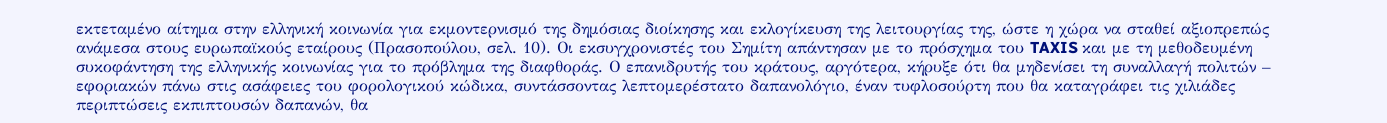εκτεταμένο αίτημα στην ελληνική κοινωνία για εκμοντερνισμό της δημόσιας διοίκησης και εκλογίκευση της λειτουργίας της, ώστε η χώρα να σταθεί αξιοπρεπώς ανάμεσα στους ευρωπαϊκούς εταίρους (Πρασοπούλου, σελ. 10). Οι εκσυγχρονιστές του Σημίτη απάντησαν με το πρόσχημα του TAXIS και με τη μεθοδευμένη συκοφάντηση της ελληνικής κοινωνίας για το πρόβλημα της διαφθοράς. Ο επανιδρυτής του κράτους, αργότερα, κήρυξε ότι θα μηδενίσει τη συναλλαγή πολιτών – εφοριακών πάνω στις ασάφειες του φορολογικού κώδικα, συντάσσοντας λεπτομερέστατο δαπανολόγιο, έναν τυφλοσούρτη που θα καταγράφει τις χιλιάδες περιπτώσεις εκπιπτουσών δαπανών, θα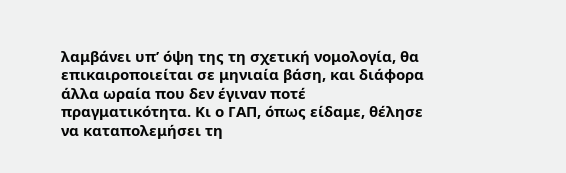λαμβάνει υπ’ όψη της τη σχετική νομολογία, θα επικαιροποιείται σε μηνιαία βάση, και διάφορα άλλα ωραία που δεν έγιναν ποτέ πραγματικότητα. Κι ο ΓΑΠ, όπως είδαμε, θέλησε να καταπολεμήσει τη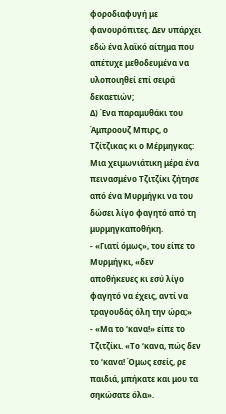φοροδιαφυγή με φανουρόπιτες. Δεν υπάρχει εδώ ένα λαϊκό αίτημα που απέτυχε μεθοδευμένα να υλοποιηθεί επί σειρά δεκαετιών;
Δ) Ένα παραμυθάκι του Άμπροουζ Μπιρς, ο Τζίτζικας κι ο Μέρμηγκας: Μια χειμωνιάτικη μέρα ένα πεινασμένο Τζιτζίκι ζήτησε από ένα Μυρμήγκι να του δώσει λίγο φαγητό από τη μυρμηγκαποθήκη.
- «Γιατί όμως», του είπε το Μυρμήγκι, «δεν αποθήκευες κι εσύ λίγο φαγητό να έχεις, αντί να τραγουδάς όλη την ώρα;»
- «Μα το ‘κανα!» είπε το Τζιτζίκι. «Το ‘κανα, πώς δεν το ‘κανα! Όμως εσείς, ρε παιδιά, μπήκατε και μου τα σηκώσατε όλα».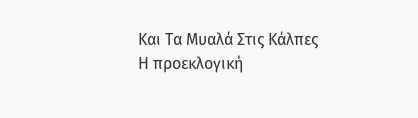Και Τα Μυαλά Στις Κάλπες
Η προεκλογική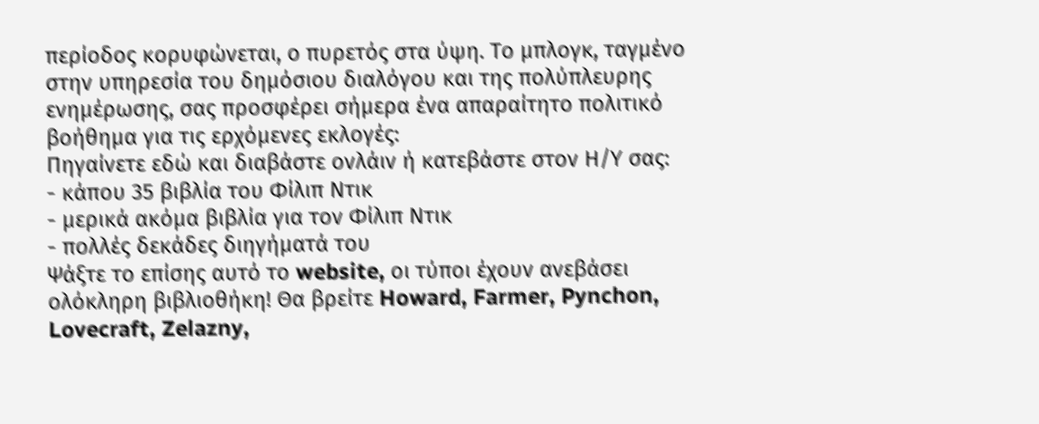περίοδος κορυφώνεται, ο πυρετός στα ύψη. Το μπλογκ, ταγμένο στην υπηρεσία του δημόσιου διαλόγου και της πολύπλευρης ενημέρωσης, σας προσφέρει σήμερα ένα απαραίτητο πολιτικό βοήθημα για τις ερχόμενες εκλογές:
Πηγαίνετε εδώ και διαβάστε ονλάιν ή κατεβάστε στον Η/Υ σας:
- κάπου 35 βιβλία του Φίλιπ Ντικ
- μερικά ακόμα βιβλία για τον Φίλιπ Ντικ
- πολλές δεκάδες διηγήματά του
Ψάξτε το επίσης αυτό το website, οι τύποι έχουν ανεβάσει ολόκληρη βιβλιοθήκη! Θα βρείτε Howard, Farmer, Pynchon, Lovecraft, Zelazny,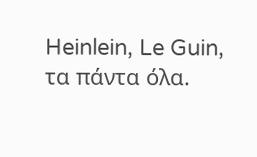Heinlein, Le Guin, τα πάντα όλα.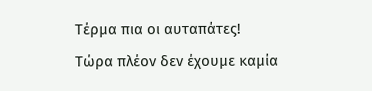Τέρμα πια οι αυταπάτες!
Τώρα πλέον δεν έχουμε καμία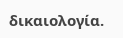δικαιολογία.